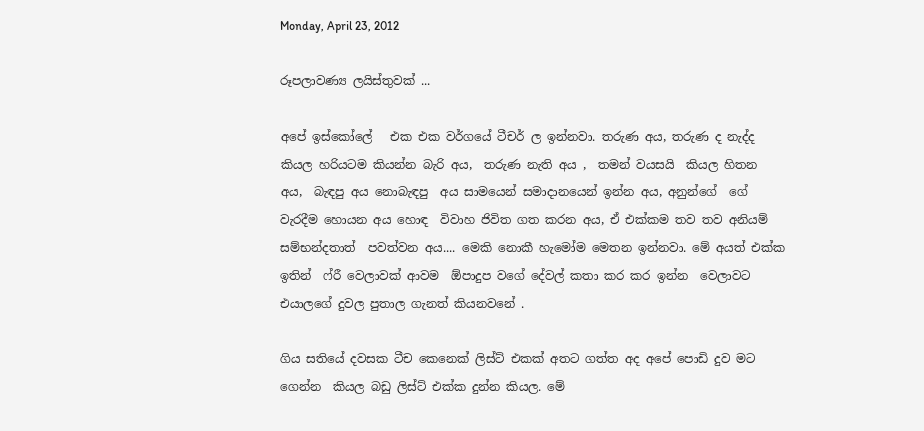Monday, April 23, 2012

රූපලාවණ්‍ය ලයිස්තුවක් ...

අපේ ඉස්කෝලේ   එක එක වර්ගයේ ටීචර් ල ඉන්නවා. තරුණ අය, තරුණ ද නැද්ද  කියල හරියටම කියන්න බැරි අය,  තරුණ නැති අය ,  තමන් වයසයි  කියල හිතන අය,  බැඳපු අය නොබැඳපු  අය සාමයෙන් සමාදානයෙන් ඉන්න අය, අනුන්ගේ  ගේ වැරදීම හොයන අය හොඳ  විවාහ ජිවිත ගත කරන අය, ඒ එක්කම තව තව අනියම් සම්භන්දතාත්  පවත්වන අය.... මෙකි නොකී හැමෝම මෙතන ඉන්නවා. මේ අයත් එක්ක ඉතින්  ෆ්රී වෙලාවක් ආවම  ඕපාදුප වගේ දේවල් කතා කර කර ඉන්න  වෙලාවට  එයාලගේ දුවල පුතාල ගැනත් කියනවනේ .

ගිය සතියේ දවසක ටීච කෙනෙක් ලිස්ට් එකක් අතට ගත්ත අද අපේ පොඩි දුව මට ගෙන්න  කියල බඩු ලිස්ට් එක්ක දුන්න කියල. මේ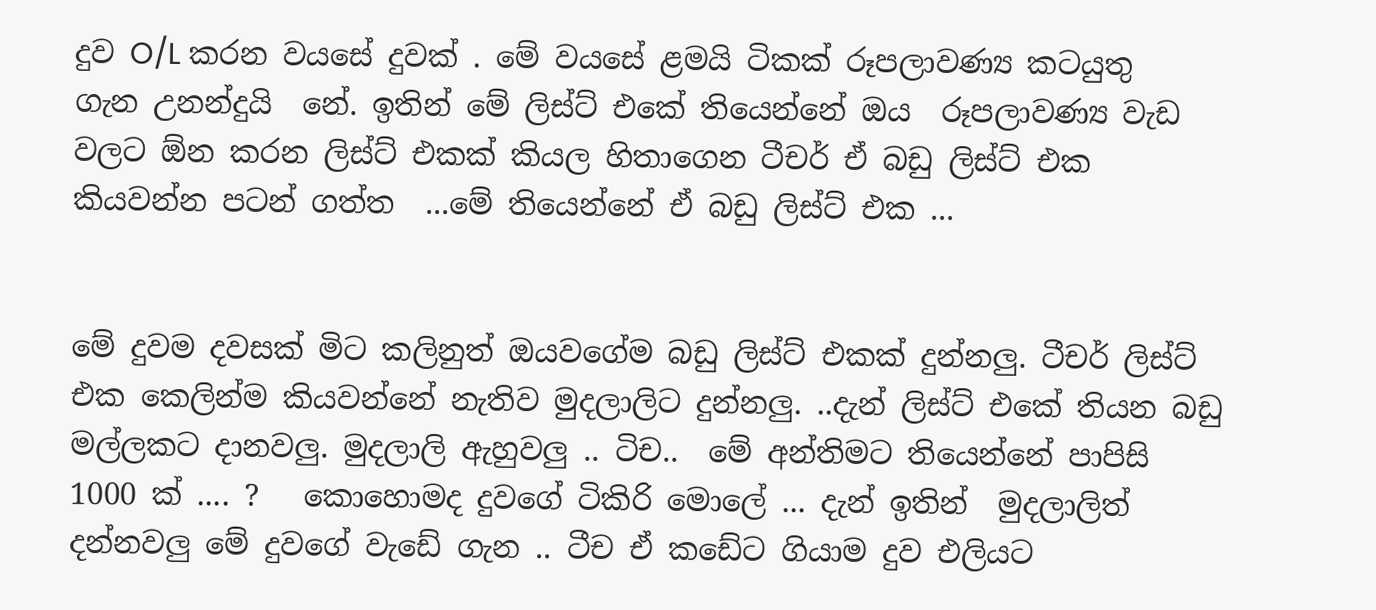දුව O/L කරන වයසේ දුවක් . මේ වයසේ ළමයි ටිකක් රූපලාවණ්‍ය කටයුතු  ගැන උනන්දුයි  නේ. ඉතින් මේ ලිස්ට් එකේ තියෙන්නේ ඔය  රූපලාවණ්‍ය වැඩ වලට ඕන කරන ලිස්ට් එකක් කියල හිතාගෙන ටීචර් ඒ බඩු ලිස්ට් එක කියවන්න පටන් ගත්ත  ...මේ තියෙන්නේ ඒ බඩු ලිස්ට් එක ...


මේ දුවම දවසක් මිට කලිනුත් ඔයවගේම බඩු ලිස්ට් එකක් දුන්නලු. ටීචර් ලිස්ට් එක කෙලින්ම කියවන්නේ නැතිව මුදලාලිට දුන්නලු. ..දැන් ලිස්ට් එකේ තියන බඩු මල්ලකට දානවලු. මුදලාලි ඇහුවලු .. ටිච..  මේ අන්තිමට තියෙන්නේ පාපිසි 1000 ක් .... ?   කොහොමද දුවගේ ටිකිරි මොලේ ... දැන් ඉතින්  මුදලාලිත් දන්නවලු මේ දුවගේ වැඩේ ගැන .. ටීච ඒ කඩේට ගියාම දුව එලියට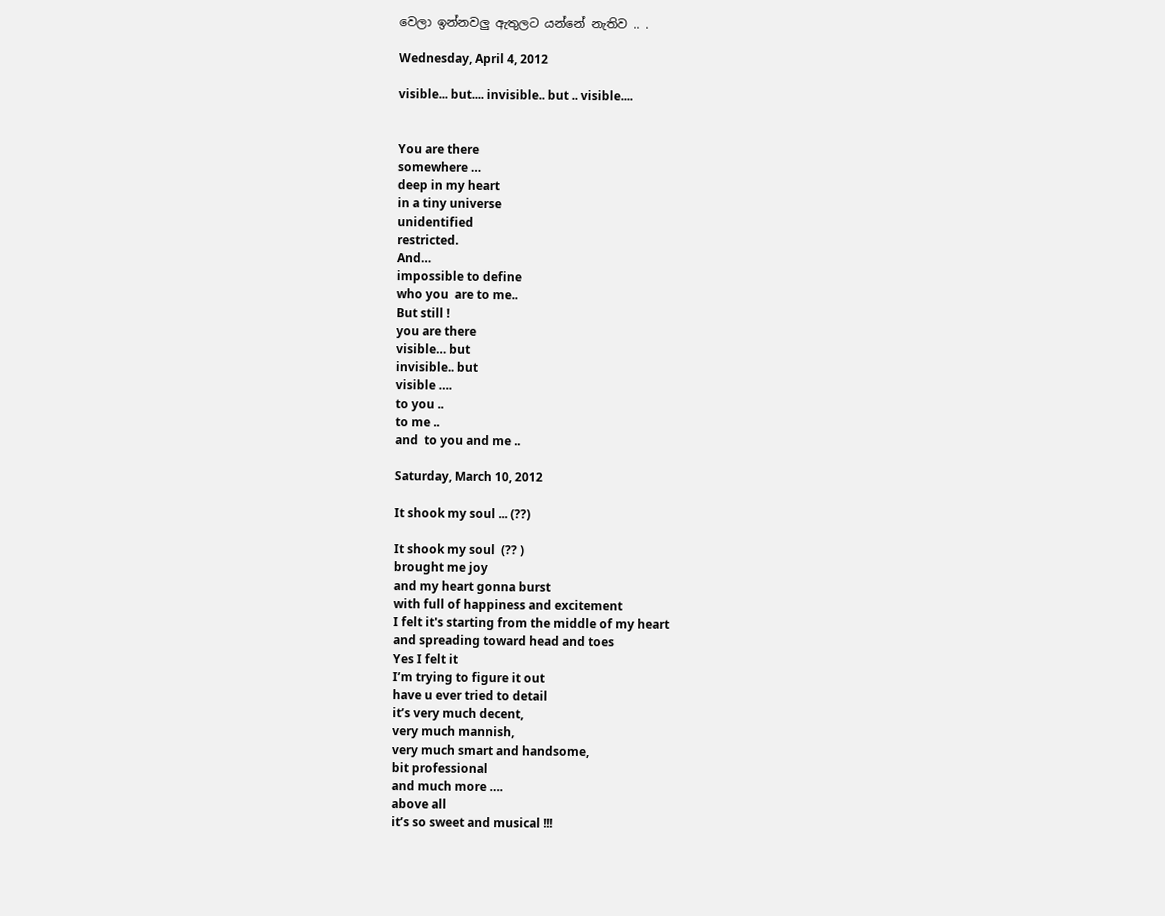වෙලා ඉන්නවලු ඇතුලට යන්නේ නැතිව .. .

Wednesday, April 4, 2012

visible... but.... invisible.. but .. visible....


You are there
somewhere …
deep in my heart
in a tiny universe
unidentified
restricted.
And…
impossible to define
who you  are to me..
But still !
you are there
visible… but
invisible.. but
visible ….
to you ..
to me ..
and  to you and me ..

Saturday, March 10, 2012

It shook my soul ... (??)

It shook my soul  (?? )
brought me joy
and my heart gonna burst
with full of happiness and excitement
I felt it's starting from the middle of my heart
and spreading toward head and toes
Yes I felt it
I’m trying to figure it out
have u ever tried to detail
it’s very much decent,
very much mannish,
very much smart and handsome,
bit professional
and much more ….
above all
it’s so sweet and musical !!!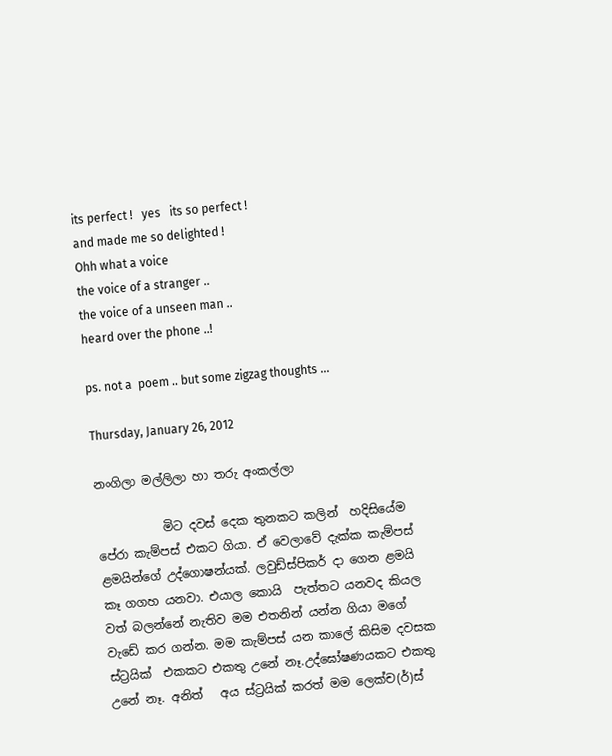its perfect !   yes   its so perfect !
and made me so delighted !
Ohh what a voice
the voice of a stranger ..
the voice of a unseen man ..
heard over the phone ..!

ps. not a  poem .. but some zigzag thoughts ...

Thursday, January 26, 2012

නංගිලා මල්ලිලා හා තරු අංකල්ලා

           මිට දවස් දෙක තුනකට කලින්  හදිසියේම  පේරා කැම්පස් එකට ගියා. ඒ වෙලාවේ දැක්ක කැම්පස් ළමයින්ගේ උද්ගොෂන්යක්. ලවුඩ්ස්පිකර් දා ගෙන ළමයි කෑ ගගහ යනවා. එයාල කොයි  පැත්තට යනවද කියල වත් බලන්නේ නැතිව මම එතනින් යන්න ගියා මගේ  වැඩේ කර ගන්න. මම කැම්පස් යන කාලේ කිසිම දවසක ස්ට්‍රයික්  එකකට එකතු උනේ නෑ.උද්ඝෝෂණයකට එකතු උනේ නෑ. අනිත්   අය ස්ට්‍රයික් කරත් මම ලෙක්ච(ර්)ස්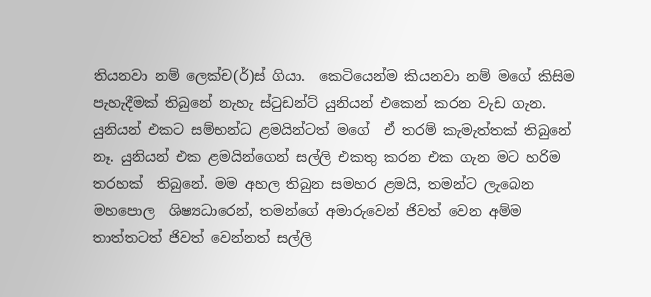තියනවා නම් ලෙක්ච(ර්)ස් ගියා.  කෙටියෙන්ම කියනවා නම් මගේ කිසිම පැහැදීමක් තිබුනේ නැහැ ස්ටුඩන්ට් යුනියන් එකෙන් කරන වැඩ ගැන. යුනියන් එකට සම්භන්ධ ළමයින්ටත් මගේ  ඒ තරම් කැමැත්තක් තිබුනේ නෑ. යුනියන් එක ළමයින්ගෙන් සල්ලි එකතු කරන එක ගැන මට හරිම තරහක්  තිබුනේ. මම අහල තිබුන සමහර ළමයි, තමන්ට ලැබෙන  මහපොල  ශිෂ්‍යධාරෙන්, තමන්ගේ අමාරුවෙන් ජිවත් වෙන අම්ම තාත්තටත් ජිවත් වෙන්නත් සල්ලි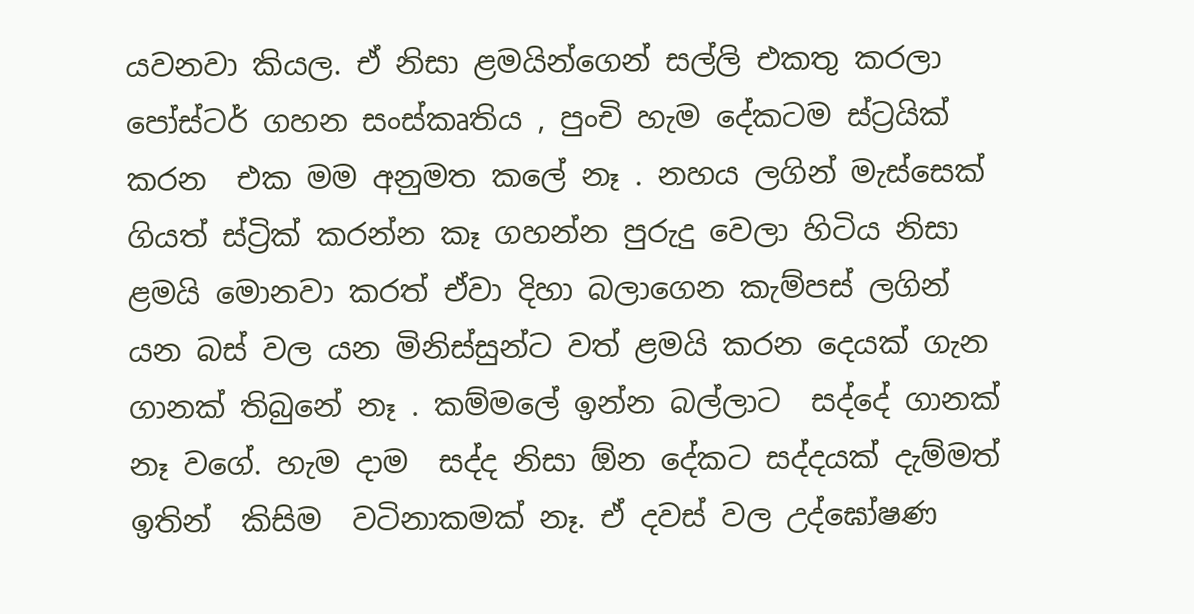යවනවා කියල. ඒ නිසා ළමයින්ගෙන් සල්ලි එකතු කරලා පෝස්ටර් ගහන සංස්කෘතිය , පුංචි හැම දේකටම ස්ට්‍රයික් කරන  එක මම අනුමත කලේ නෑ . නහය ලගින් මැස්සෙක් ගියත් ස්ට්‍රික් කරන්න කෑ ගහන්න පුරුදු වෙලා හිටිය නිසා ළමයි මොනවා කරත් ඒවා දිහා බලාගෙන කැම්පස් ලගින් යන බස් වල යන මිනිස්සුන්ට වත් ළමයි කරන දෙයක් ගැන ගානක් තිබුනේ නෑ . කම්මලේ ඉන්න බල්ලාට  සද්දේ ගානක් නෑ වගේ. හැම දාම  සද්ද නිසා ඕන දේකට සද්දයක් දැම්මත් ඉතින්  කිසිම  වටිනාකමක් නෑ. ඒ දවස් වල උද්ඝෝෂණ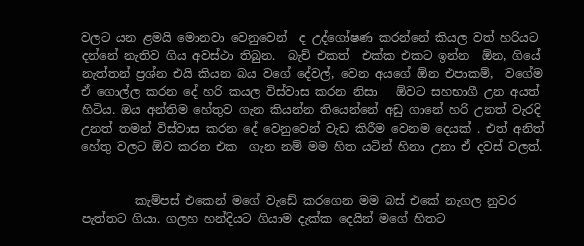වලට යන ළමයි මොනවා වෙනුවෙන්  ද උද්ගෝෂණ කරන්නේ කියල වත් හරියට දන්නේ නැතිව ගිය අවස්ථා තිබුන.  බැච් එකත්  එක්ක එකට ඉන්න  ඕන, ගියේ නැත්තන් ප්‍රශ්න එයි කියන බය වගේ දේවල්, වෙන අයගේ ඕන එපාකම්,  වගේම ඒ ගොල්ල කරන දේ හරි කයල විස්වාස කරන නිසා   ඕවට සහභාගී උන අයත් හිටිය. ඔය අන්තිම හේතුව ගැන කියන්න තියෙන්නේ අඩු ගානේ හරි උනත් වැරදි උනත් තමන් විස්වාස කරන දේ වෙනුවෙන් වැඩ කිරීම වෙනම දෙයක් . එත් අනිත් හේතු වලට ඕව කරන එක  ගැන නම් මම හිත යටින් හිනා උනා ඒ දවස් වලත්.


         කැම්පස් එකෙන් මගේ වැඩේ කරගෙන මම බස් එකේ නැගල නුවර පැත්තට ගියා. ගලහ හන්දියට ගියාම දැක්ක දෙයින් මගේ හිතට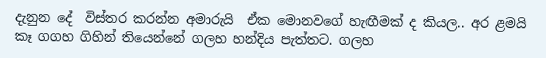දැනුන දේ  විස්තර කරන්න අමාරුයි  ඒක මොනවගේ හැඟීමක් ද කියල.. අර ළමයි කෑ ගගහ ගිහින් තියෙන්නේ ගලහ හන්දිය පැත්තට. ගලහ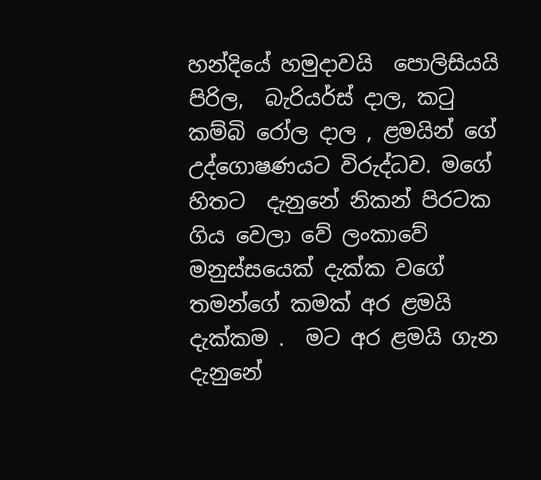හන්දියේ හමුදාවයි  පොලිසියයි පිරිල,  බැරියර්ස් දාල, කටු කම්බි රෝල දාල , ළමයින් ගේ උද්ගොෂණයට විරුද්ධව. මගේ හිතට  දැනුනේ නිකන් පිරටක ගිය වෙලා වේ ලංකාවේ මනුස්සයෙක් දැක්ක වගේ තමන්ගේ කමක් අර ළමයි දැක්කම .  මට අර ළමයි ගැන දැනුනේ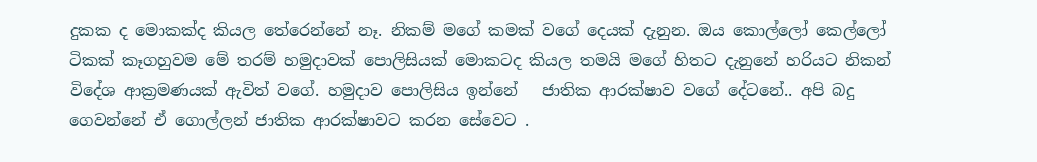දුකක ද මොකක්ද කියල තේරෙන්නේ නෑ. නිකම් මගේ කමක් වගේ දෙයක් දැනුන. ඔය කොල්ලෝ කෙල්ලෝ ටිකක් කෑගහුවම මේ තරම් හමුදාවක් පොලිසියක් මොකටද කියල තමයි මගේ හිතට දැනුනේ හරියට නිකන් විදේශ ආක්‍රමණයක් ඇවිත් වගේ. හමුදාව පොලිසිය ඉන්නේ   ජාතික ආරක්ෂාව වගේ දේටනේ.. අපි බදු ගෙවන්නේ ඒ ගොල්ලන් ජාතික ආරක්ෂාවට කරන සේවෙට .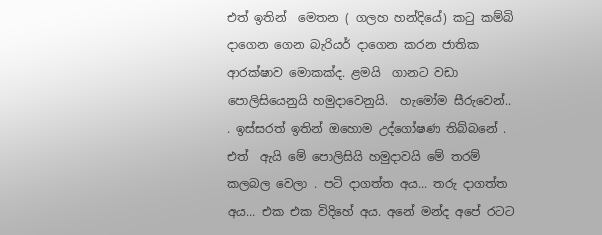එත් ඉතින්  මෙතන ( ගලහ හන්දියේ) කටු කම්බි දාගෙන ගෙන බැරියර් දාගෙන කරන ජාතික ආරක්ෂාව මොකක්ද. ළමයි  ගානට වඩා පොලිසියෙනුයි හමුදාවෙනුයි.  හැමෝම සීරුවෙන්.. . ඉස්සරත් ඉතින් ඔහොම උද්ගෝෂණ තිබ්බනේ . එත්  ඇයි මේ පොලිසියි හමුදාවයි මේ තරම්  කලබල වෙලා . පටි දාගත්ත අය... තරු දාගත්ත අය... එක එක විදිහේ අය. අනේ මන්ද අපේ රටට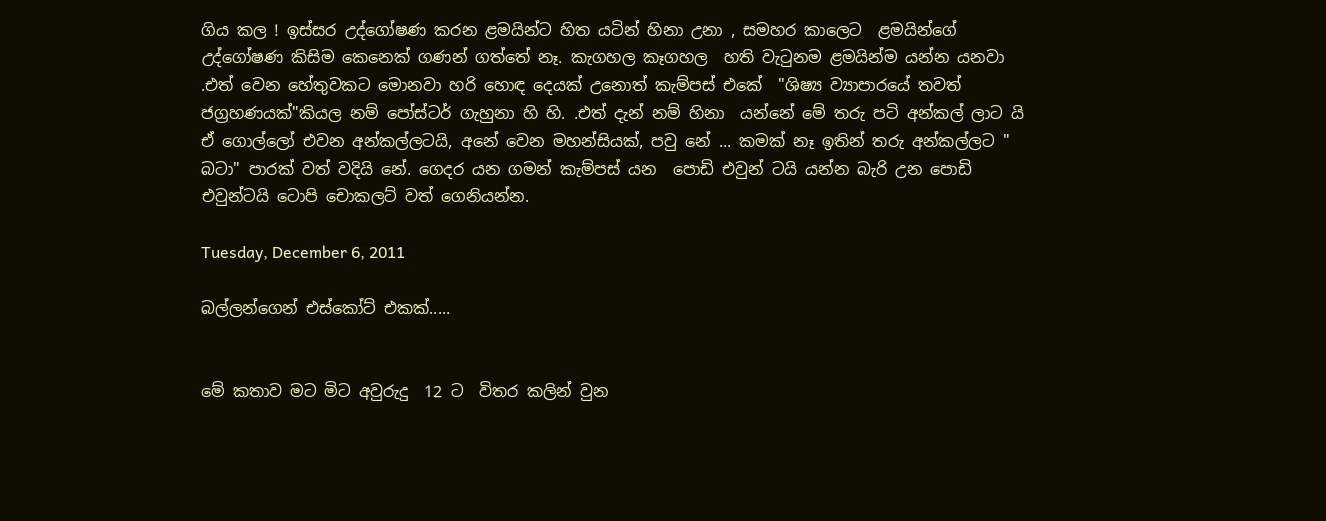ගිය කල ! ඉස්සර උද්ගෝෂණ කරන ළමයින්ට හිත යටින් හිනා උනා , සමහර කාලෙට  ළමයින්ගේ  උද්ගෝෂණ කිසිම කෙනෙක් ගණන් ගත්තේ නෑ. කැගහල කෑගහල  හති වැටුනම ළමයින්ම යන්න යනවා .එත් වෙන හේතුවකට මොනවා හරි හොඳ දෙයක් උනොත් කැම්පස් එකේ  "ශිෂ්‍ය ව්‍යාපාරයේ තවත් ජග්‍රහණයක්"කියල නම් පෝස්ටර් ගැහුනා හි හි. .එත් දැන් නම් හිනා  යන්නේ මේ තරු පටි අන්කල් ලාට යි ඒ ගොල්ලෝ එවන අන්කල්ලටයි, අනේ වෙන මහන්සියක්, පවු නේ ... කමක් නෑ ඉතින් තරු අන්කල්ලට " බටා" පාරක් වත් වදියි නේ. ගෙදර යන ගමන් කැම්පස් යන  පොඩි එවුන් ටයි යන්න බැරි උන පොඩි එවුන්ටයි ටොපි චොකලට් වත් ගෙනියන්න.

Tuesday, December 6, 2011

බල්ලන්ගෙන් එස්කෝට් එකක්.....


මේ කතාව මට මිට අවුරුදු  12 ට  විතර කලින් වුන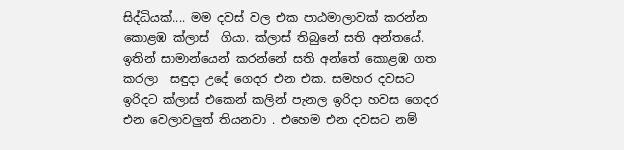සිද්ධියක්.... මම දවස් වල එක පාඨමාලාවක් කරන්න කොළඹ ක්ලාස්  ගියා. ක්ලාස් තිබුනේ සති අන්තයේ. ඉතින් සාමාන්යෙන් කරන්නේ සති අන්තේ කොළඹ ගත කරලා  සඳුදා උදේ ගෙදර එන එක. සමහර දවසට ඉරිදට ක්ලාස් එකෙන් කලින් පැනල ඉරිදා හවස ගෙදර එන වෙලාවලුත් තියනවා . එහෙම එන දවසට නම්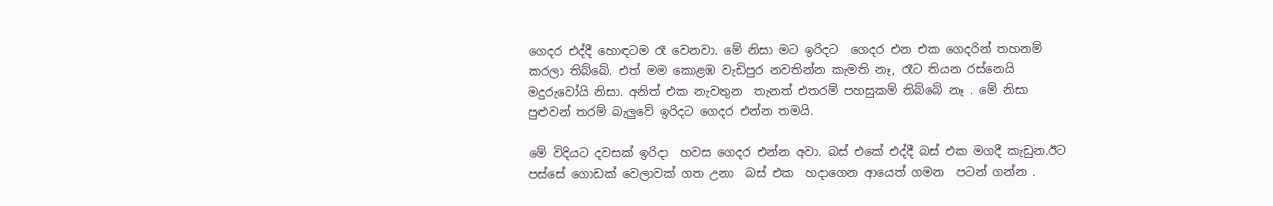ගෙදර එද්දී හොඳටම රෑ වෙනවා. මේ නිසා මට ඉරිදට  ගෙදර එන එක ගෙදරින් තහනම් කරලා තිබ්බේ. එත් මම කොළඹ වැඩිපුර නවතින්න කැමති නෑ, රෑට තියන රස්නෙයි  මදුරුවෝයි නිසා. අනිත් එක නැවතුන  තැනත් එතරම් පහසුකම් තිබ්බේ නෑ . මේ නිසා පුළුවන් තරම් බැලුවේ ඉරිදට ගෙදර එන්න තමයි.

මේ විදියට දවසක් ඉරිදා  හවස ගෙදර එන්න අවා. බස් එකේ එද්දී බස් එක මගදී කැඩුන.ඊට පස්සේ ගොඩක් වෙලාවක් ගත උනා  බස් එක  හදාගෙන ආයෙත් ගමන  පටන් ගන්න .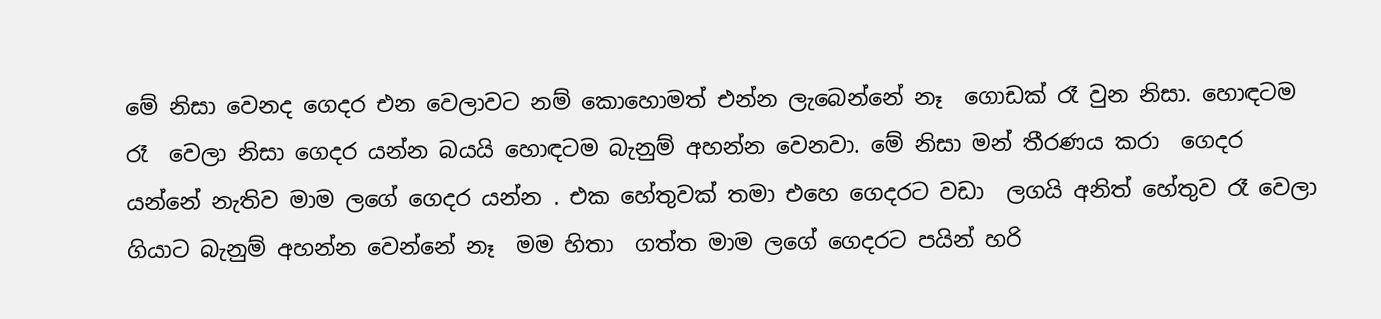මේ නිසා වෙනද ගෙදර එන වෙලාවට නම් කොහොමත් එන්න ලැබෙන්නේ නෑ  ගොඩක් රෑ වුන නිසා. හොඳටම රෑ  වෙලා නිසා ගෙදර යන්න බයයි හොඳටම බැනුම් අහන්න වෙනවා. මේ නිසා මන් තීරණය කරා  ගෙදර යන්නේ නැතිව මාම ලගේ ගෙදර යන්න . එක හේතුවක් තමා එහෙ ගෙදරට වඩා  ලගයි අනිත් හේතුව රෑ වෙලා ගියාට බැනුම් අහන්න වෙන්නේ නෑ  මම හිතා  ගත්ත මාම ලගේ ගෙදරට පයින් හරි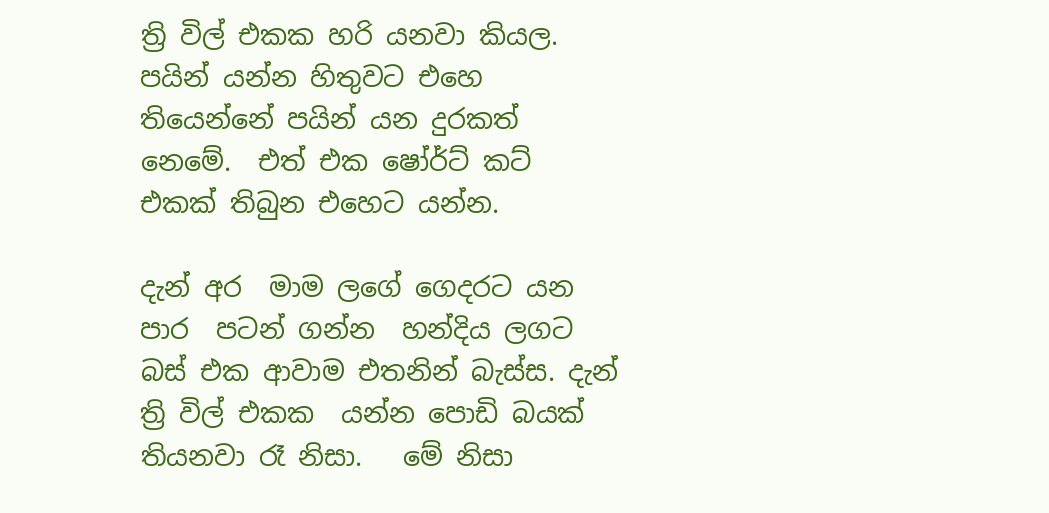ත්‍රි විල් එකක හරි යනවා කියල. පයින් යන්න හිතුවට එහෙ තියෙන්නේ පයින් යන දුරකත් නෙමේ.  එත් එක ෂෝර්ට් කට්  එකක් තිබුන එහෙට යන්න.

දැන් අර  මාම ලගේ ගෙදරට යන පාර  පටන් ගන්න  හන්දිය ලගට බස් එක ආවාම එතනින් බැස්ස. දැන් ත්‍රි විල් එකක  යන්න පොඩි බයක් තියනවා රෑ නිසා.   මේ නිසා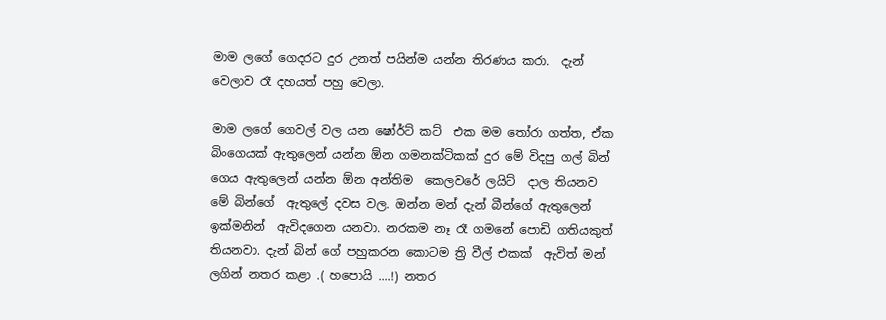මාම ලගේ ගෙදරට දුර උනත් පයින්ම යන්න තිරණය කරා.  දැන් වෙලාව රෑ දහයත් පහු වෙලා.

මාම ලගේ ගෙවල් වල යන ෂෝර්ට් කට්  එක මම තෝරා ගත්ත, ඒක බිංගෙයක් ඇතුලෙන් යන්න ඕන ගමනක්ටිකක් දුර මේ විදපු ගල් බින් ගෙය ඇතුලෙන් යන්න ඕන අන්තිම  කෙලවරේ ලයිට්  දාල තියනව මේ බින්ගේ  ඇතුලේ දවස වල. ඔන්න මන් දැන් බීන්ගේ ඇතුලෙන් ඉක්මනින්  ඇවිදගෙන යනවා. නරකම නෑ රෑ ගමනේ පොඩි ගතියකුත් තියනවා. දැන් බින් ගේ පහුකරන කොටම ත්‍රි වීල් එකක්  ඇවිත් මන් ලගින් නතර කළා .( හපොයි ....!) නතර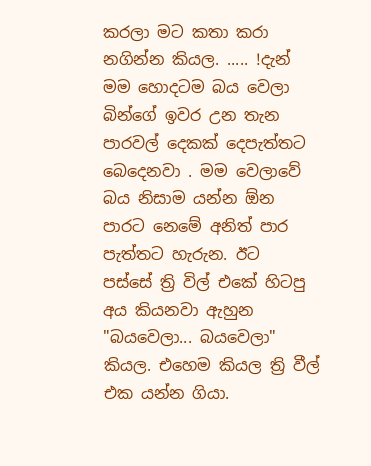කරලා මට කතා කරා නගින්න කියල. ..... !දැන් මම හොදටම බය වෙලා බින්ගේ ඉවර උන තැන පාරවල් දෙකක් දෙපැත්තට  බෙදෙනවා . මම වෙලාවේ බය නිසාම යන්න ඕන පාරට නෙමේ අනිත් පාර පැත්තට හැරුන. ඊට  පස්සේ ත්‍රි විල් එකේ හිටපු අය කියනවා ඇහුන "බයවෙලා... බයවෙලා" කියල. එහෙම කියල ත්‍රි වීල් එක යන්න ගියා.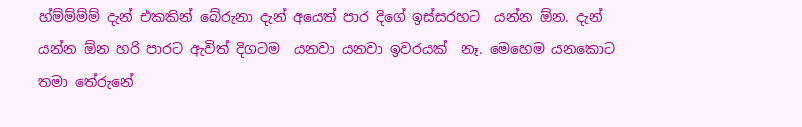හ්ම්ම්ම්ම් දැන් එකකින් බේරුනා දැන් අයෙත් පාර දිගේ ඉස්සරහට  යන්න ඕන. දැන් යන්න ඕන හරි පාරට ඇවිත් දිගටම  යනවා යනවා ඉවරයක්  නෑ. මෙහෙම යනකොට තමා තේරුනේ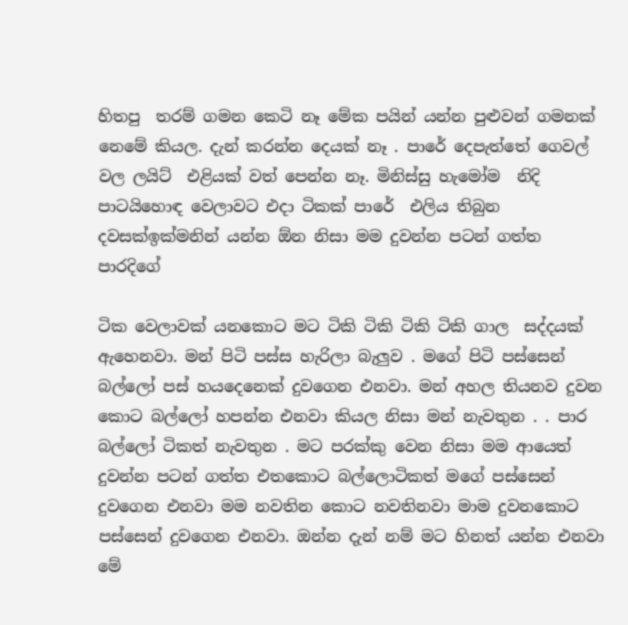හිතපු  තරම් ගමන කෙටි නෑ මේක පයින් යන්න පුළුවන් ගමනක් නෙමේ කියල. දැන් කරන්න දෙයක් නෑ . පාරේ දෙපැත්තේ ගෙවල් වල ලයිට්  එළියක් වත් පෙන්න නෑ. මිනිස්සු හැමෝම  නිදි පාටයිහොඳ වෙලාවට එදා ටිකක් පාරේ  එලිය තිබුන දවසක්ඉක්මනින් යන්න ඕන නිසා මම දුවන්න පටන් ගත්ත පාරදිගේ

ටික වෙලාවක් යනකොට මට ටිකි ටිකි ටිකි ටිකි ගාල  සද්දයක් ඇහෙනවා. මන් පිටි පස්ස හැරිලා බැලුව . මගේ පිටි පස්සෙන් බල්ලෝ පස් හයදෙනෙක් දුවගෙන එනවා. මන් අහල තියනව දුවන කොට බල්ලෝ හපන්න එනවා කියල නිසා මන් නැවතුන . . පාර බල්ලෝ ටිකත් නැවතුන . මට පරක්කු වෙන නිසා මම ආයෙත් දුවන්න පටන් ගත්ත එතකොට බල්ලොටිකත් මගේ පස්සෙන් දුවගෙන එනවා මම නවතින කොට නවතිනවා මාම දුවනකොට පස්සෙන් දුවගෙන එනවා. ඔන්න දැන් නම් මට හිනත් යන්න එනවා මේ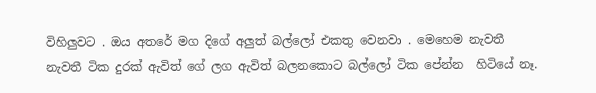විහිලුවට . ඔය අතරේ මග දිගේ අලුත් බල්ලෝ එකතු වෙනවා . මෙහෙම නැවතී නැවතී ටික දුරක් ඇවිත් ගේ ලග ඇවිත් බලනකොට බල්ලෝ ටික පේන්න  හිටියේ නෑ.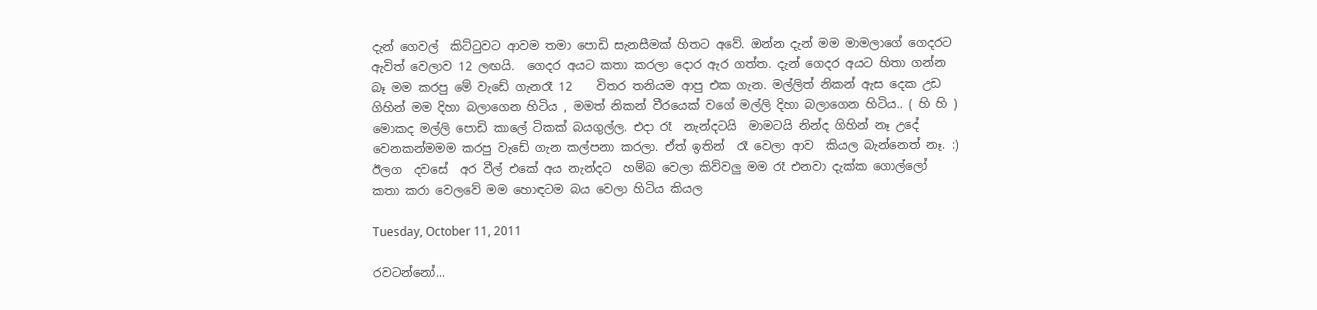දැන් ගෙවල්  කිට්ටුවට ආවම තමා පොඩි සැනසීමක් හිතට අවේ. ඔන්න දැන් මම මාමලාගේ ගෙදරට ඇවිත් වෙලාව 12 ලඟයි.  ගෙදර අයට කතා කරලා දොර ඇර ගත්ත. දැන් ගෙදර අයට හිතා ගන්න බෑ මම කරපු මේ වැඩේ ගැනරෑ 12    විතර තනියම ආපු එක ගැන. මල්ලිත් නිකන් ඇස දෙක උඩ ගිහින් මම දිහා බලාගෙන හිටිය , මමත් නිකන් වීරයෙක් වගේ මල්ලි දිහා බලාගෙන හිටිය.. ( හි හි ) මොකද මල්ලි පොඩි කාලේ ටිකක් බයගුල්ල. එදා රෑ  නැන්දටයි  මාමටයි නින්ද ගිහින් නෑ උදේ  වෙනකන්මමම කරපු වැඩේ ගැන කල්පනා කරලා. ඒත් ඉතින්  රෑ වෙලා ආව  කියල බැන්නෙත් නෑ. :)  ඊලග  දවසේ  අර වීල් එකේ අය නැන්දට  හම්බ වෙලා කිව්වලු මම රෑ එනවා දැක්ක ගොල්ලෝ කතා කරා වෙලවේ මම හොඳටම බය වෙලා හිටිය කියල

Tuesday, October 11, 2011

රවටන්නෝ...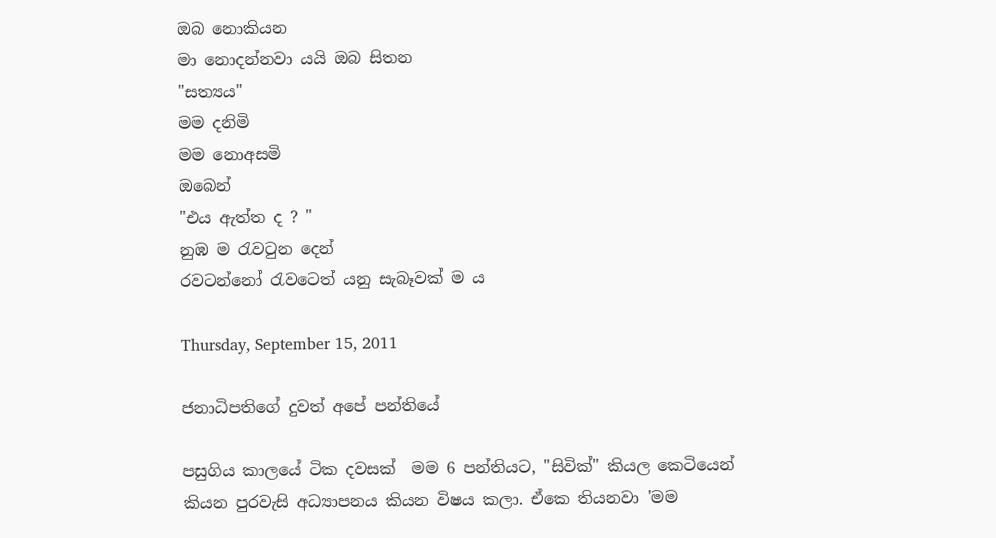ඔබ නොකියන
මා නොදන්නවා යයි ඔබ සිතන
"සත්‍යය"
මම දනිමි
මම නොඅසමි
ඔබෙන්
"එය ඇත්ත ද ? "
නුඹ ම රැවටුන දෙන්
රවටන්නෝ රැවටෙත් යනු සැබෑවක් ම ය

Thursday, September 15, 2011

ජනාධිපතිගේ දුවත් අපේ පන්තියේ

පසුගිය කාලයේ ටික දවසක්  මම 6 පන්තියට, "සිවික්" කියල කෙටියෙන් කියන පුරවැසි අධ්‍යාපනය කියන විෂය කලා. ඒකෙ තියනවා 'මම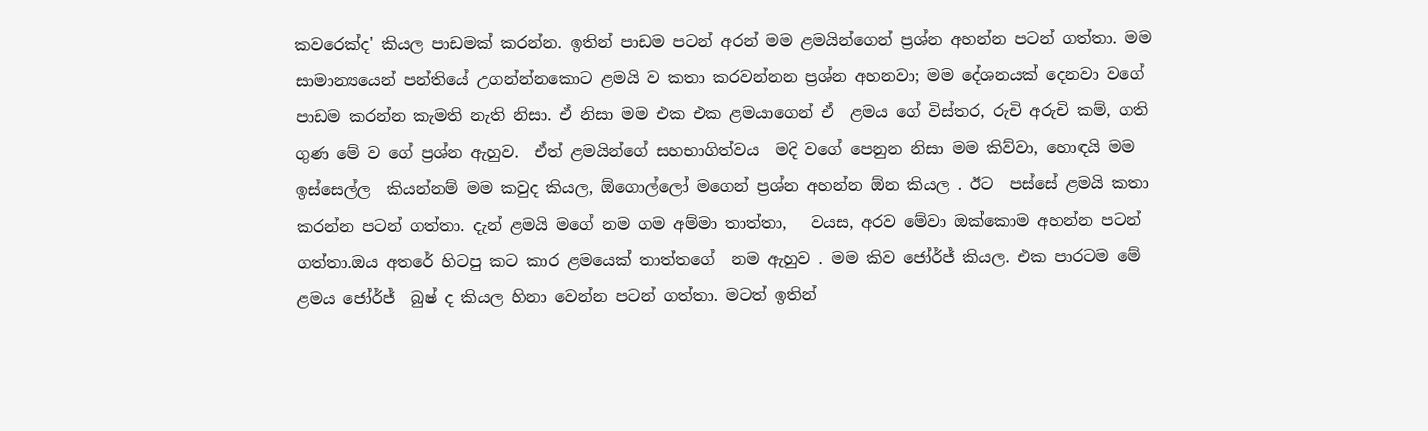කවරෙක්ද' කියල පාඩමක් කරන්න. ඉතින් පාඩම පටන් අරන් මම ළමයින්ගෙන් ප්‍රශ්න අහන්න පටන් ගත්තා. මම සාමාන්‍යයෙන් පන්තියේ උගන්න්නකොට ළමයි ව කතා කරවන්නන ප්‍රශ්න අහනවා; මම දේශනයක් දෙනවා වගේ පාඩම කරන්න කැමති නැති නිසා. ඒ නිසා මම එක එක ළමයාගෙන් ඒ  ළමය ගේ විස්තර, රුචි අරුචි කම්, ගති ගුණ මේ ව ගේ ප්‍රශ්න ඇහුව.  ඒත් ළමයින්ගේ සහභාගිත්වය  මදි වගේ පෙනුන නිසා මම කිව්වා, හොඳයි මම ඉස්සෙල්ල  කියන්නම් මම කවුද කියල, ඕගොල්ලෝ මගෙන් ප්‍රශ්න අහන්න ඕන කියල . ඊට  පස්සේ ළමයි කතා  කරන්න පටන් ගත්තා. දැන් ළමයි මගේ නම ගම අම්මා තාත්තා,   වයස, අරව මේවා ඔක්කොම අහන්න පටන් ගත්තා.ඔය අතරේ හිටපු කට කාර ළමයෙක් තාත්තගේ  නම ඇහුව . මම කිව ජෝර්ජ් කියල. එක පාරටම මේ ළමය ජෝර්ජ්  බුෂ් ද කියල හිනා වෙන්න පටන් ගත්තා. මටත් ඉතින්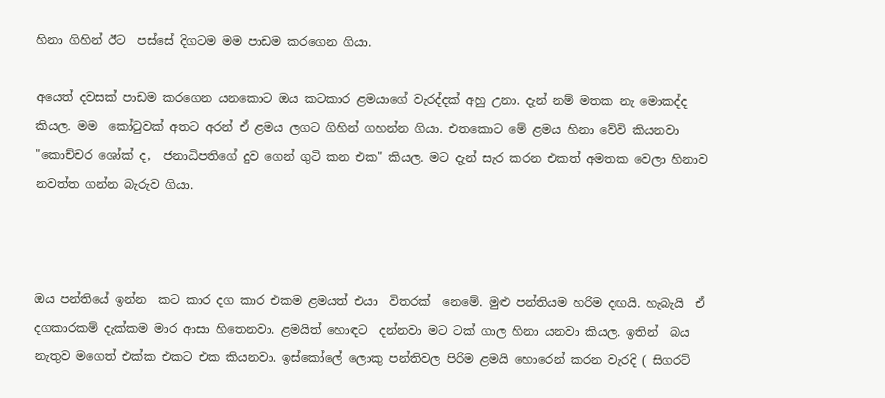හිනා ගිහින් ඊට  පස්සේ දිගටම මම පාඩම කරගෙන ගියා.

අයෙත් දවසක් පාඩම කරගෙන යනකොට ඔය කටකාර ළමයාගේ වැරද්දක් අහු උනා. දැන් නම් මතක නැ මොකද්ද කියල. මම  කෝටුවක් අතට අරන් ඒ ළමය ලගට ගිහින් ගහන්න ගියා. එතකොට මේ ළමය හිනා වේවි කියනවා  "කොච්චර ශෝක් ද,  ජනාධිපතිගේ දුව ගෙන් ගුටි කන එක" කියල. මට දැන් සැර කරන එකත් අමතක වෙලා හිනාව නවත්ත ගන්න බැරුව ගියා.



ඔය පන්තියේ ඉන්න  කට කාර දග කාර එකම ළමයත් එයා  විතරක්  නෙමේ. මුළු පන්තියම හරිම දඟයි. හැබැයි  ඒ දගකාරකම් දැක්කම මාර ආසා හිතෙනවා. ළමයිත් හොඳට  දන්නවා මට ටක් ගාල හිනා යනවා කියල. ඉතින්  බය නැතුව මගෙත් එක්ක එකට එක කියනවා. ඉස්කෝලේ ලොකු පන්තිවල පිරිම ළමයි හොරෙන් කරන වැරදි ( සිගරට්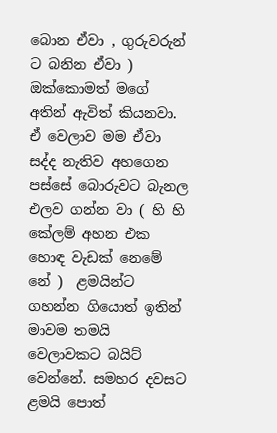බොන ඒවා , ගුරුවරුන් ට බනින ඒවා ) ඔක්කොමත් මගේ අතින් ඇවිත් කියනවා. ඒ වෙලාව මම ඒවා සද්ද නැතිව අහගෙන පස්සේ බොරුවට බැනල එලව ගන්න වා ( හි හි කේලම් අහන එක හොඳ වැඩක් නෙමේ නේ )  ළමයින්ට ගහන්න ගියොත් ඉතින්  මාවම තමයි  වෙලාවකට බයිට් වෙන්නේ. සමහර දවසට ළමයි පොත්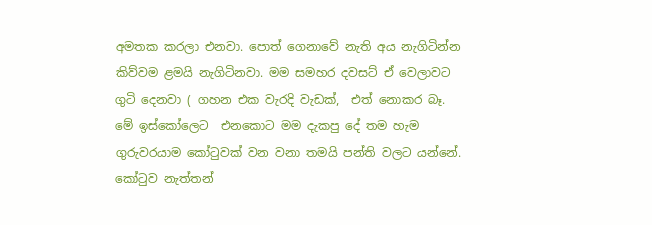අමතක කරලා එනවා. පොත් ගෙනාවේ නැති අය නැගිටින්න කිව්වම ළමයි නැගිටිනවා. මම සමහර දවසට් ඒ වෙලාවට ගුටි දෙනවා ( ගහන එක වැරදි වැඩක්,  එත් නොකර බෑ. මේ ඉස්කෝලෙට  එනකොට මම දැකපු දේ තම හැම ගුරුවරයාම කෝටුවක් වන වනා තමයි පන්ති වලට යන්නේ. කෝටුව නැත්තන්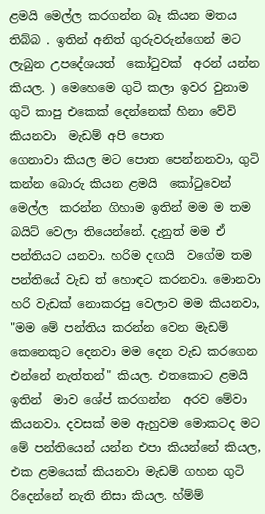ළමයි මෙල්ල කරගන්න බෑ කියන මතය තිබ්බ . ඉතින් අනිත් ගුරුවරුන්ගෙන් මට ලැබුන උපදේශයත්  කෝටුවක්  අරන් යන්න කියල. ) මෙහෙමෙ ගුටි කලා ඉවර වුනාම ගුටි කාපු එකෙක් දෙන්නෙක් හිනා වේවි කියනවා  මැඩම් අපි පොත
ගෙනාවා කියල මට පොත පෙන්නනවා, ගුටි කන්න බොරු කියන ළමයි  කෝටුවෙන් මෙල්ල  කරන්න ගිහාම ඉතින් මම ම තම බයිට් වෙලා තියෙන්නේ. දැනුත් මම ඒ පන්තියට යනවා. හරිම දඟයි  වගේම තම පන්තියේ වැඩ ත් හොඳට කරනවා. මොනවා හරි වැඩක් නොකරපු වෙලාව මම කියනවා, "මම මේ පන්තිය කරන්න වෙන මැඩම් කෙනෙකුට දෙනවා මම දෙන වැඩ කරගෙන එන්නේ නැත්තන්" කියල. එතකොට ළමයි ඉතින්  මාව ශේප් කරගන්න  අරව මේවා කියනවා. දවසක් මම ඇහුවම මොකටද මට මේ පන්තියෙන් යන්න එපා කියන්නේ කියල,  එක ළමයෙක් කියනවා මැඩම් ගහන ගුටි  රිදෙන්නේ නැති නිසා කියල. හ්ම්ම්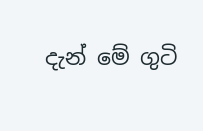දැන් මේ ගුටි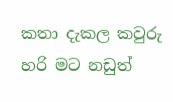කතා දැකල කවුරු හරි මට නඩුත්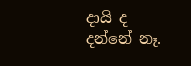දායි ද දන්නේ නෑ.